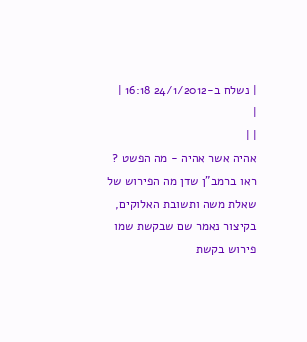| נשלח ב-24/1/2012 16:18 |
|
| |
אהיה אשר אהיה - מה הפשט ?
ראו ברמב"ן שדן מה הפירוש של שאלת משה ותשובת האלוקים,
בקיצור נאמר שם שבקשת שמו פירוש בקשת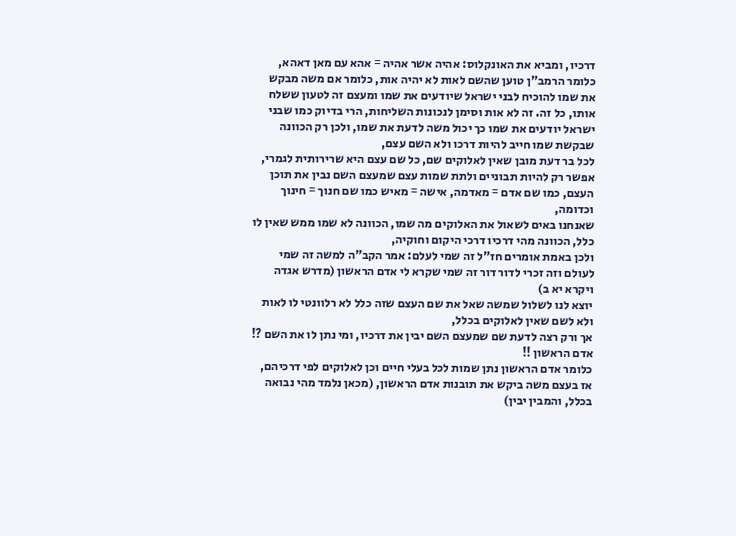דרכיו, ומביא את האונקלוס: אהיה אשר אהיה = אהא עם מאן דאהא,
כלומר הרמב"ן טוען שהשם לאות לא יהיה אות, כלומר אם משה מבקש את שמו להוכיח לבני ישראל שיודעים את שמו ומעצם זה לטעון ששלח אותו, כל זה. זה לא אות וסימן לנכונות השליחות, הרי בדיוק כמו שבני ישראל יודעים את שמו כך יכול משה לדעת את שמו, ולכן רק הכוונה שבקשת שמו חייב להיות דרכו ולא השם עצם,
לכל בר דעת מובן שאין לאלוקים שם, כל שם עצם היא שרירותית לגמרי, אפשר רק להיות תבוניים ולתת שמות עצם שמעצם השם נבין את תוכן העצם, כמו שם אדם = מאדמה, אישה = מאיש כמו שם חנוך = חינוך וכדומה,
שאנחנו באים לשאול את האלוקים מה שמו, הכוונה לא שמו ממש שאין לו כלל, הכוונה מהי דרכיו דרכי היקום וחוקיה,
ולכן באמת אומרים חז"ל זה שמי לעלם: אמר הקב"ה למשה זה שמי לעולם וזה זכרי לדור דור זה שמי שקרא לי אדם הראשון (מדרש אגדה ויקרא יא ב)
יוצא לנו לשלול שמשה שאל את שם העצם שזה כלל לא רלוונטי לו לאות ולא לשם שאין לאלוקים בכלל,
אך ורק רצה לדעת שם שמעצם השם יבין את דרכיו, ומי נתן לו את השם ?! אדם הראשון !!
כלומר אדם הראשון נתן שמות לכל בעלי חיים וכן לאלוקים לפי דרכיהם,
אז בעצם משה ביקש את תובנות אדם הראשון, (מכאן נלמד מהי נבואה בכלל, והמבין יבין)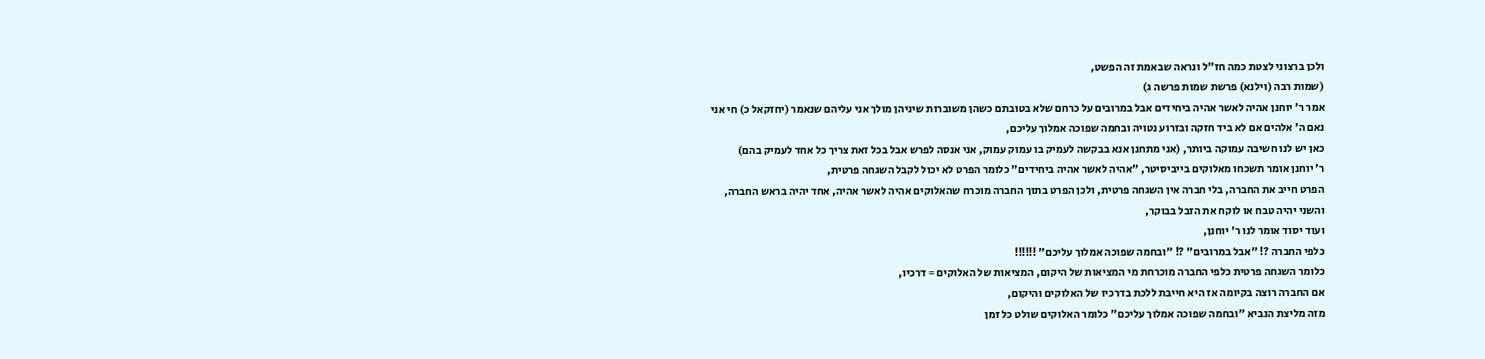ולכן ברצוני לצטת כמה חז"ל ונראה שבאמת זה הפשט,
(שמות רבה (וילנא) פרשת שמות פרשה ג)
אמר ר' יוחנן אהיה לאשר אהיה ביחידים אבל במרובים על כרחם שלא בטובתם כשהן משוברות שיניהן מולך אני עליהם שנאמר (יחזקאל כ) חי אני נאם ה' אלהים אם לא ביד חזקה ובזרוע נטויה ובחמה שפוכה אמלוך עליכם,
כאן יש לנו חשיבה עמוקה ביותר, (אני מתחנן אנא בבקשה לעמיק בו עמוק עמוק, אני אנסה לפרש אבל בכל זאת צריך כל אחד לעמיק בהם)
ר' יוחנן אומר תשכחו מאלוקים בייביסיטר, "אהיה לאשר אהיה ביחידים" כלומר הפרט לא יכול לקבל השגחה פרטית,
הפרט חייב את החברה, בלי חברה אין השגחה פרטית, ולכן הפרט בתוך החברה מוכרח שהאלוקים אהיה לאשר אהיה, אחד יהיה בראש החברה, והשני יהיה טבח או לוקח את הזבל בבוקר,
ועוד יסוד אומר לנו ר' יוחנן,
כלפי החברה ?! "אבל במרובים" ?! "ובחמה שפוכה אמלוך עליכם" !!!!!!
כלומר השגחה פרטית כלפי החברה מוכרחת מי המציאות של היקום, המציאות של האלוקים = דרכיו,
אם החברה רוצה בקיומה אז היא חייבת ללכת בדרכיו של האלוקים והיקום,
מזה מליצת הנביא "ובחמה שפוכה אמלוך עליכם" כלומר האלוקים שולט כל זמן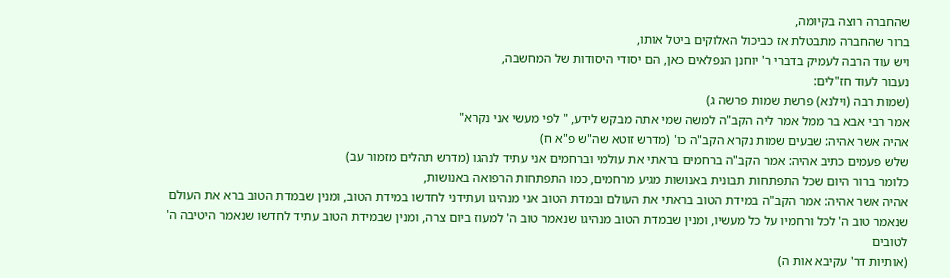שהחברה רוצה בקיומה,
ברור שהחברה מתבטלת אז כביכול האלוקים ביטל אותו,
ויש עוד הרבה לעמיק בדברי ר' יוחנן הנפלאים כאן, הם יסודי היסודות של המחשבה,
נעבור לעוד חז"לים:
(שמות רבה (וילנא) פרשת שמות פרשה ג)
אמר רבי אבא בר ממל אמר ליה הקב"ה למשה שמי אתה מבקש לידע, " לפי מעשי אני נקרא"
אהיה אשר אהיה: שבעים שמות נקרא הקב"ה כו' (מדרש זוטא שה"ש פ"א ח)
שלש פעמים כתיב אהיה: אמר הקב"ה ברחמים בראתי את עולמי וברחמים אני עתיד לנהגו (מדרש תהלים מזמור עב)
כלומר ברור היום שכל התפתחות תבונית באנושות מגיע מרחמים, כמו התפתחות הרפואה באנושות,
אהיה אשר אהיה: אמר הקב"ה במידת הטוב בראתי את העולם ובמדת הטוב אני מנהיגו ועתידני לחדשו במידת הטוב, ומנין שבמדת הטוב ברא את העולם שנאמר טוב ה' לכל ורחמיו על כל מעשיו, ומנין שבמדת הטוב מנהיגו שנאמר טוב ה' למעוז ביום צרה, ומנין שבמידת הטוב עתיד לחדשו שנאמר היטיבה ה' לטובים
(אותיות דר' עקיבא אות ה)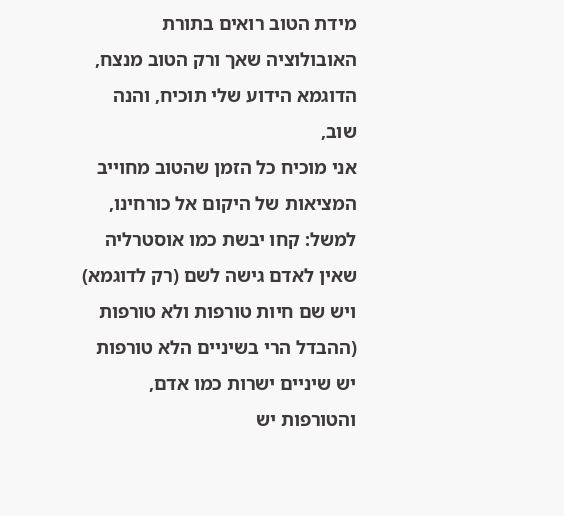מידת הטוב רואים בתורת האובולוציה שאך ורק הטוב מנצח,
הדוגמא הידוע שלי תוכיח, והנה שוב,
אני מוכיח כל הזמן שהטוב מחוייב המציאות של היקום אל כורחינו,
למשל: קחו יבשת כמו אוסטרליה שאין לאדם גישה לשם (רק לדוגמא) ויש שם חיות טורפות ולא טורפות (ההבדל הרי בשיניים הלא טורפות יש שיניים ישרות כמו אדם, והטורפות יש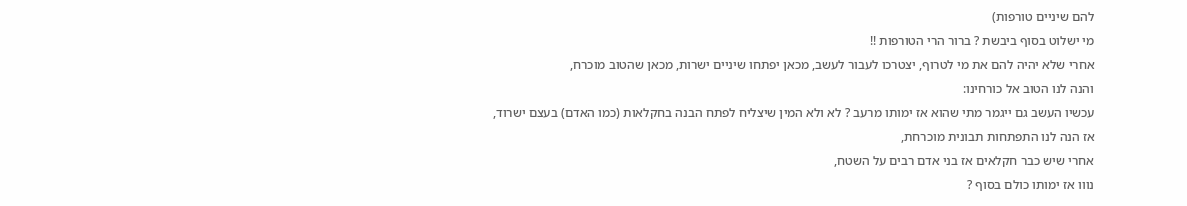להם שיניים טורפות)
מי ישלוט בסוף ביבשת ? ברור הרי הטורפות !!
אחרי שלא יהיה להם את מי לטרוף, יצטרכו לעבור לעשב, מכאן יפתחו שיניים ישרות, מכאן שהטוב מוכרח,
והנה לנו הטוב אל כורחינו:
עכשיו העשב גם ייגמר מתי שהוא אז ימותו מרעב ? לא ולא המין שיצליח לפתח הבנה בחקלאות (כמו האדם) בעצם ישרוד,
אז הנה לנו התפתחות תבונית מוכרחת,
אחרי שיש כבר חקלאים אז בני אדם רבים על השטח,
נווו אז ימותו כולם בסוף ?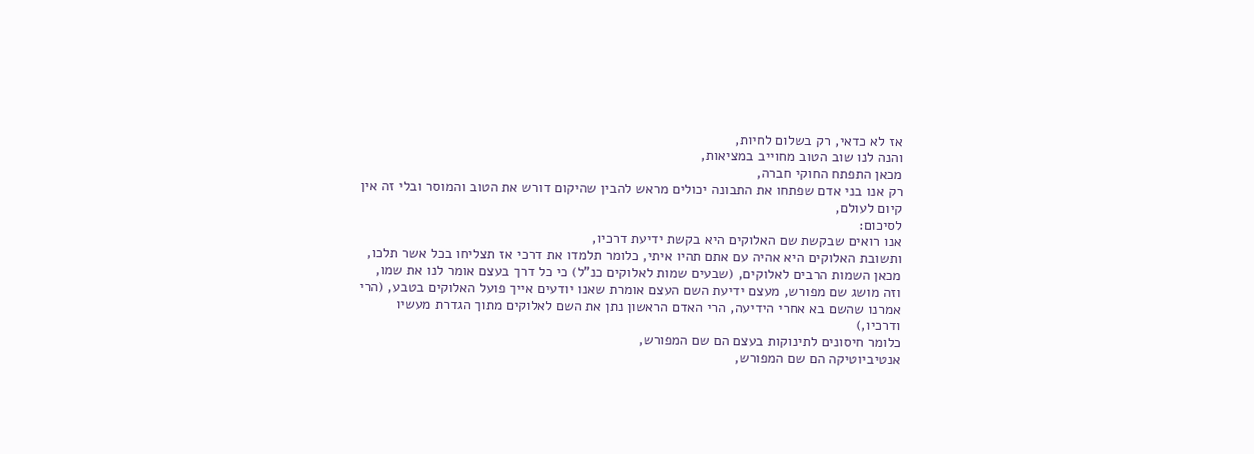אז לא כדאי, רק בשלום לחיות,
והנה לנו שוב הטוב מחוייב במציאות,
מכאן התפתח החוקי חברה,
רק אנו בני אדם שפתחו את התבונה יכולים מראש להבין שהיקום דורש את הטוב והמוסר ובלי זה אין קיום לעולם,
לסיכום:
אנו רואים שבקשת שם האלוקים היא בקשת ידיעת דרכיו,
ותשובת האלוקים היא אהיה עם אתם תהיו איתי, כלומר תלמדו את דרכי אז תצליחו בכל אשר תלכו,
מכאן השמות הרבים לאלוקים, (שבעים שמות לאלוקים כנ"ל) כי כל דרך בעצם אומר לנו את שמו,
וזה מושג שם מפורש, מעצם ידיעת השם העצם אומרת שאנו יודעים אייך פועל האלוקים בטבע, (הרי אמרנו שהשם בא אחרי הידיעה, הרי האדם הראשון נתן את השם לאלוקים מתוך הגדרת מעשיו ודרכיו,)
כלומר חיסונים לתינוקות בעצם הם שם המפורש,
אנטיביוטיקה הם שם המפורש,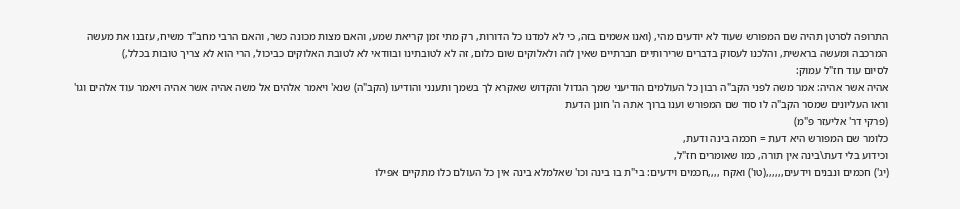התרופה לסרטן תהיה שם המפורש שעוד לא יודעים מהי, (ואנו אשמים בזה, כי לא למדנו כל הדורות, רק מתי זמן קריאת שמע, והאם מצות מכונה כשר, והאם הרבי מחב"ד משיח, עזבנו את מעשה המרכבה ומעשה בראשית, והלכנו לעסוק בדברים שרירותיים חברתיים שאין לזה ולאלוקים שום כלום, זה לא לטובתינו ובוודאי לא לטובת האלוקים כביכול, הרי הוא לא צריך טובות בכלל,)
לסיום עוד חז"ל עמוק:
אהיה אשר אהיה: אמר משה לפני הקב"ה רבון כל העולמים הודיעני שמך הגדול והקדוש שאקרא לך בשמך ותענני והודיעו (הקב"ה) שנא' ויאמר אלהים אל משה אהיה אשר אהיה ויאמר עוד אלהים וגו' וראו העליונים שמסר הקב"ה לו סוד שם המפורש וענו ברוך אתה ה' חונן הדעת
(פרקי דר' אליעזר פ"מ)
כלומר שם המפורש היא דעת = חכמה בינה ודעת,
וכידוע בלי דעת\בינה אין תורה, כמו שאומרים חז"ל,
(יג') חכמים ונבנים וידעים,,,,,,(טו') ואקח ,,,,חכמים וידעים: בי"ת בו בינה וכו' שאלמלא בינה אין כל העולם כלו מתקיים אפילו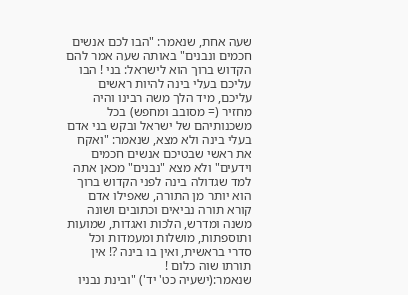שעה אחת, שנאמר: "הבו לכם אנשים חכמים ונבנים" באותה שעה אמר להם הקדוש ברוך הוא לישראל: בני ! הבו עליכם בעלי בינה להיות ראשים עליכם, מיד הלך משה רבינו והיה מחזיר (= מסובב ומחפש) בכל משכנותיהם של ישראל ובקש בני אדם בעלי בינה ולא מצא, שנאמר: "ואקח את ראשי שבטיכם אנשים חכמים וידעים" ולא מצא "נבנים" מכאן אתה למד שגדולה בינה לפני הקדוש ברוך הוא יותר מן התורה, שאפילו אדם קורא תורה נביאים וכתובים ושונה משנה ומדרש, הלכות ואגדות, שמועות ותוספתות, מושלות ומעמדות וכל סדרי בראשית, ואין בו בינה ?! אין תורתו שוה כלום !
שנאמר:(ישעיה כט' יד') "ובינת נבניו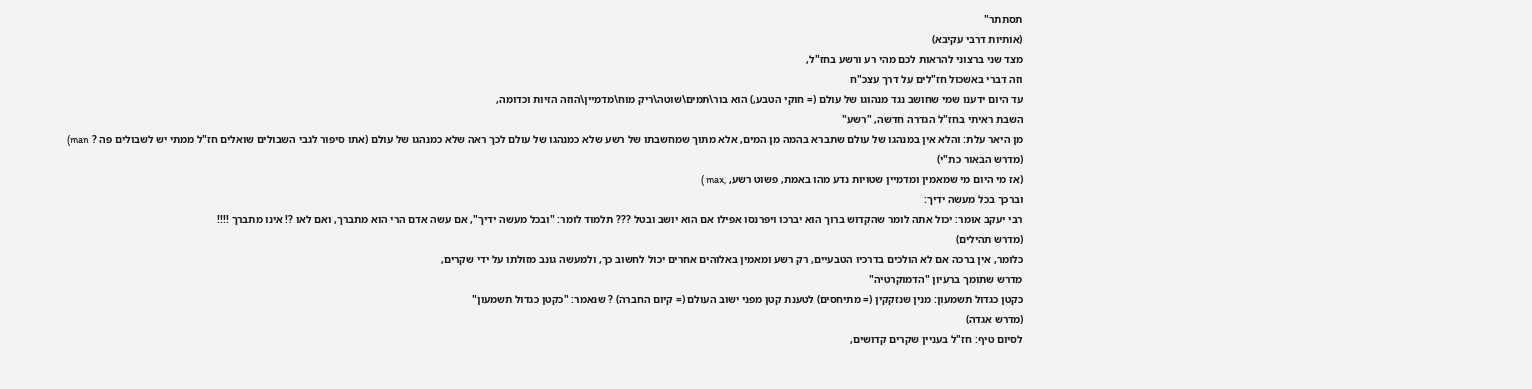תסתתר"
(אותיות דרבי עקיבא)
מצד שני ברצוני להראות לכם מהי רע ורשע בחז"ל,
וזה דברי באשכול חז"לים על דרך עצכ"ח
עד היום ידענו שמי שחושב נגד מנהוגו של עולם (= חוקי הטבע,) הוא בור\תמים\שוטה\ריק מוח\מדמיין\הוזה הזיות וכדומה,
השבת ראיתי בחז"ל הגדרה חדשה, "רשע"
מן היאר עלת: והלא אין במנהגו של עולם שתברא בהמה מן המים, אלא מתוך שמחשבתו של רשע שלא כמנהגו של עולם לכך ראה שלא כמנהגו של עולם (אתו סיפור לגבי השבולים שואלים חז"ל ממתי יש לשבולים פה ? man)
(מדרש הבאור כת"י)
(אז מי היום מי שמאמין ומדמיין שטויות נדע מהו באמת, פשוט רשע, ,max )
וברכך בכל מעשה ידיך:
רבי יעקב אומר: יכול אתה לומר שהקדוש ברוך הוא יברכו ויפרנסו אפילו אם הוא יושב ובטל ??? תלמוד לומר: "ובכל מעשה ידיך", אם עשה אדם הרי הוא מתברך, ואם לאו ?! אינו מתברך !!!!
(מדרש תהילים)
כלומר, אין ברכה אם לא הולכים בדרכיו הטבעיים, רק רשע ומאמין באלוהים אחרים יכול לחשוב כך, ולמעשה גונב מזולתו על ידי שקרים,
מדרש שתומך ברעיון "הדמוקרטיה"
כקטן כגדול תשמעון: מנין שנזקקין (= מתיחסים) לטענת קטן מפני ישוב העולם (= קיום החברה) ? שנאמר: "כקטן כגדול תשמעון"
(מדרש אגדה)
לסיום טיף: חז"ל בעניין שקרים קדושים,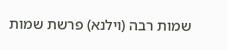שמות רבה (וילנא) פרשת שמות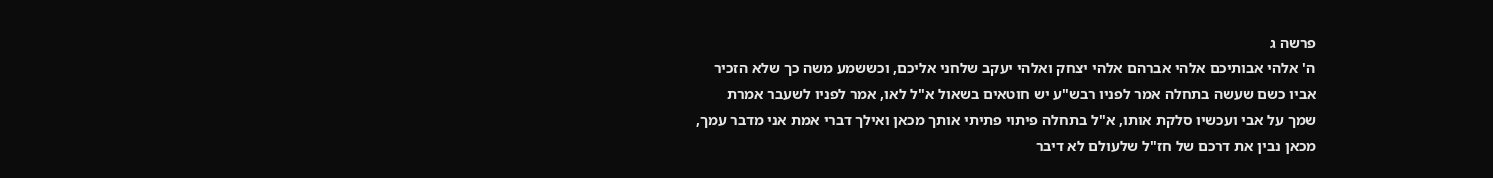פרשה ג
ה' אלהי אבותיכם אלהי אברהם אלהי יצחק ואלהי יעקב שלחני אליכם, וכששמע משה כך שלא הזכיר אביו כשם שעשה בתחלה אמר לפניו רבש"ע יש חוטאים בשאול א"ל לאו, אמר לפניו לשעבר אמרת שמך על אבי ועכשיו סלקת אותו, א"ל בתחלה פיתוי פתיתי אותך מכאן ואילך דברי אמת אני מדבר עמך, מכאן נבין את דרכם של חז"ל שלעולם לא דיבר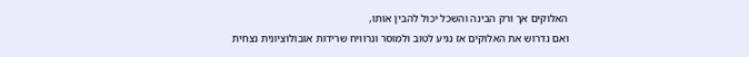האלוקים אך ורק הבינה והשכל יכול להבין אותו,
ואם נדרוש את האלוקים אז נגיע לטוב ולמוסר ונרוויח שרידות אובולוציונית נצחית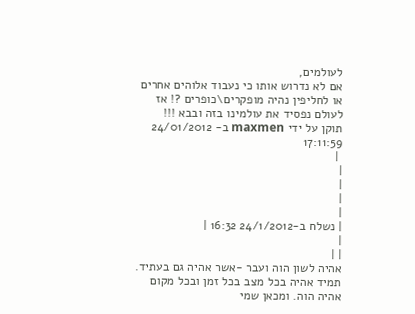לעולמים,
אם לא נדרוש אותו כי נעבוד אלוהים אחרים או לחליפין נהיה מופקרים\כופרים ?! אז לעולם נפסיד את עולמינו בזה ובבא !!!
תוקן על ידי maxmen ב- 24/01/2012 17:11:59
 |
|
|
|
|
| נשלח ב-24/1/2012 16:32 |
|
| |
אהיה לשון הוה ועבר -אשר אהיה גם בעתיד. תמיד אהיה בכל מצב בכל זמן ובכל מקום אהיה הוה. ומכאן שמי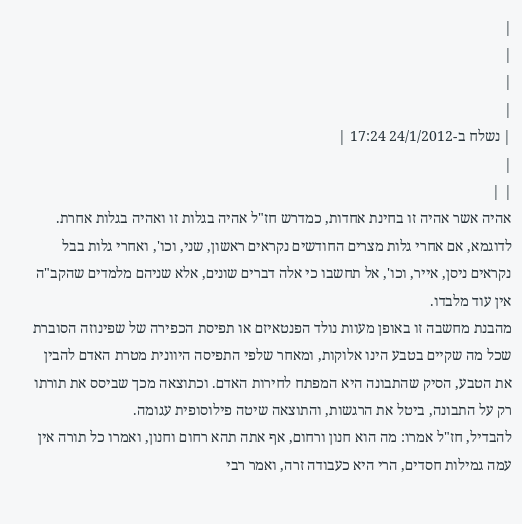|
|
|
|
| נשלח ב-24/1/2012 17:24 |
|
| |
אהיה אשר אהיה זו בחינת אחדות, כמדרש חז"ל אהיה בגלות זו ואהיה בגלות אחרת. לדוגמא, אם אחרי גלות מצרים החודשים נקראים ראשון, שני, וכו', ואחרי גלות בבל נקראים ניסן, אייר, וכו', אל תחשבו כי אלה דברים שונים, אלא שניהם מלמדים שהקב"ה אין עוד מלבדו.
מהבנת מחשבה זו באופן מעוות נולד הפנטאיזם או תפיסת הכפירה של שפינוזה הסוברת שכל מה שקיים בטבע הינו אלוקות, ומאחר שלפי התפיסה היוונית מטרת האדם להבין את הטבע, הסיק שהתבונה היא המפתח לחירות האדם. וכתוצאה מכך שביסס את תורתו רק על התבונה, ביטל את הרגשות, והתוצאה שיטה פילוסופית עגומה.
להבדיל, חז"ל אמרו: מה הוא חנון ורחום, אף אתה תהא רחום וחנון, ואמרו כל תורה אין עמה גמילות חסדים, הרי היא כעבודה זרה, ואמר רבי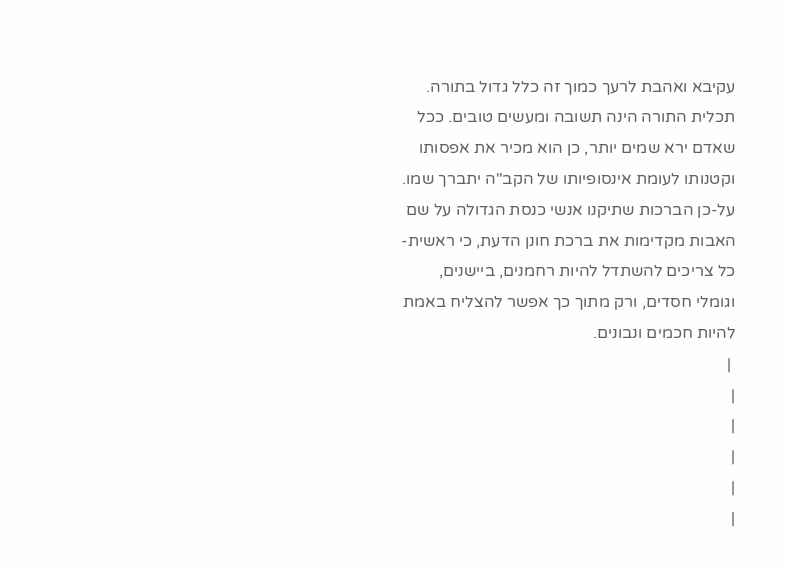עקיבא ואהבת לרעך כמוך זה כלל גדול בתורה. תכלית התורה הינה תשובה ומעשים טובים. ככל שאדם ירא שמים יותר, כן הוא מכיר את אפסותו וקטנותו לעומת אינסופיותו של הקב"ה יתברך שמו. על-כן הברכות שתיקנו אנשי כנסת הגדולה על שם האבות מקדימות את ברכת חונן הדעת, כי ראשית-כל צריכים להשתדל להיות רחמנים, ביישנים, וגומלי חסדים, ורק מתוך כך אפשר להצליח באמת להיות חכמים ונבונים.
 |
|
|
|
|
|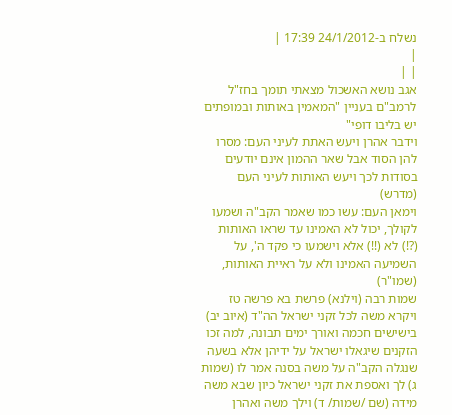נשלח ב-24/1/2012 17:39 |
|
| |
אגב נושא האשכול מצאתי תומך בחז"ל לרמב"ם בעניין "המאמין באותות ובמופתים יש בליבו דופי"
וידבר אהרן ויעש האתת לעיני העם: מסרו להן הסוד אבל שאר ההמון אינם יודעים בסודות לכך ויעש האותות לעיני העם (מדרש)
וימאן העם: עשו כמו שאמר הקב"ה ושמעו לקולך, יכול לא האמינו עד שראו האותות (?!) לא (!!) אלא וישמעו כי פקד ה', על השמיעה האמינו ולא על ראיית האותות, (שמו"ר)
שמות רבה (וילנא) פרשת בא פרשה טז ויקרא משה לכל זקני ישראל הה"ד (איוב יב) בישישים חכמה ואורך ימים תבונה, למה זכו הזקנים שיגאלו ישראל על ידיהן אלא בשעה שנגלה הקב"ה על משה בסנה אמר לו (שמות ג) לך ואספת את זקני ישראל כיון שבא משה מידה (שם /שמות/ ד) וילך משה ואהרן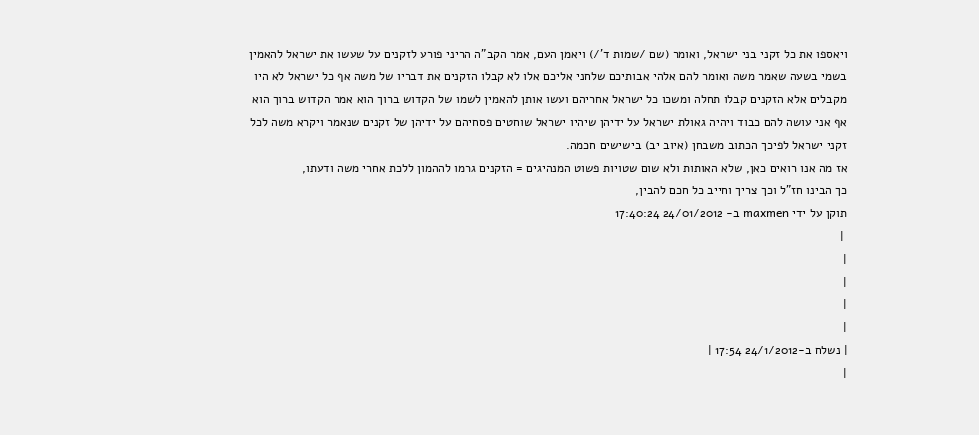ויאספו את כל זקני בני ישראל, ואומר (שם /שמות ד'/) ויאמן העם, אמר הקב"ה הריני פורע לזקנים על שעשו את ישראל להאמין בשמי בשעה שאמר משה ואומר להם אלהי אבותיכם שלחני אליכם אלו לא קבלו הזקנים את דבריו של משה אף כל ישראל לא היו מקבלים אלא הזקנים קבלו תחלה ומשכו כל ישראל אחריהם ועשו אותן להאמין לשמו של הקדוש ברוך הוא אמר הקדוש ברוך הוא אף אני עושה להם כבוד ויהיה גאולת ישראל על ידיהן שיהיו ישראל שוחטים פסחיהם על ידיהן של זקנים שנאמר ויקרא משה לכל זקני ישראל לפיכך הכתוב משבחן (איוב יב) בישישים חכמה.
אז מה אנו רואים כאן, שלא האותות ולא שום שטויות פשוט המנהיגים = הזקנים גרמו לההמון ללכת אחרי משה ודעתו,
כך הבינו חז"ל וכך צריך וחייב כל חכם להבין,
תוקן על ידי maxmen ב- 24/01/2012 17:40:24
 |
|
|
|
|
| נשלח ב-24/1/2012 17:54 |
|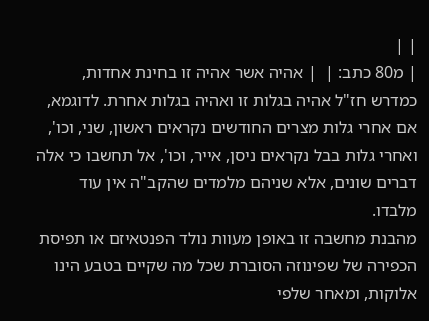| |
| מ80 כתב: |  | אהיה אשר אהיה זו בחינת אחדות, כמדרש חז"ל אהיה בגלות זו ואהיה בגלות אחרת. לדוגמא, אם אחרי גלות מצרים החודשים נקראים ראשון, שני, וכו', ואחרי גלות בבל נקראים ניסן, אייר, וכו', אל תחשבו כי אלה דברים שונים, אלא שניהם מלמדים שהקב"ה אין עוד מלבדו.
מהבנת מחשבה זו באופן מעוות נולד הפנטאיזם או תפיסת הכפירה של שפינוזה הסוברת שכל מה שקיים בטבע הינו אלוקות, ומאחר שלפי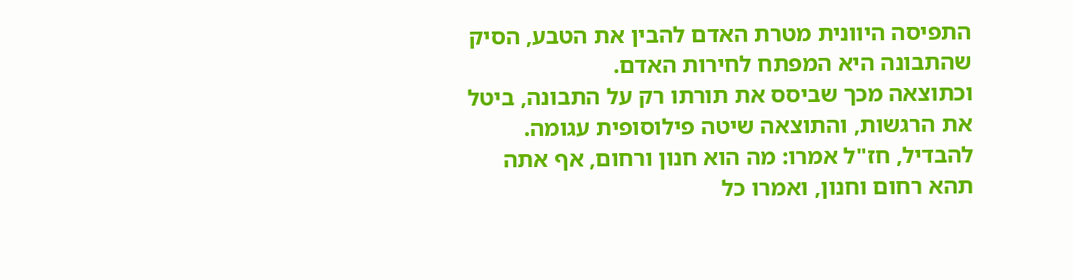התפיסה היוונית מטרת האדם להבין את הטבע, הסיק שהתבונה היא המפתח לחירות האדם.
וכתוצאה מכך שביסס את תורתו רק על התבונה, ביטל את הרגשות, והתוצאה שיטה פילוסופית עגומה.
להבדיל, חז"ל אמרו: מה הוא חנון ורחום, אף אתה תהא רחום וחנון, ואמרו כל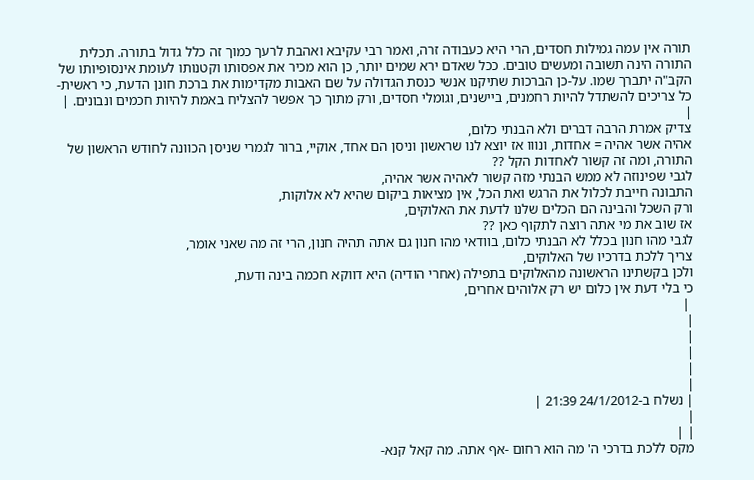תורה אין עמה גמילות חסדים, הרי היא כעבודה זרה, ואמר רבי עקיבא ואהבת לרעך כמוך זה כלל גדול בתורה. תכלית התורה הינה תשובה ומעשים טובים. ככל שאדם ירא שמים יותר, כן הוא מכיר את אפסותו וקטנותו לעומת אינסופיותו של הקב"ה יתברך שמו. על-כן הברכות שתיקנו אנשי כנסת הגדולה על שם האבות מקדימות את ברכת חונן הדעת, כי ראשית-כל צריכים להשתדל להיות רחמנים, ביישנים, וגומלי חסדים, ורק מתוך כך אפשר להצליח באמת להיות חכמים ונבונים. |
|
צדיק אמרת הרבה דברים ולא הבנתי כלום,
אהיה אשר אהיה = אחדות, ונווו אז יוצא לנו שראשון וניסן הם אחד, אוקיי, ברור לגמרי שניסן הכוונה לחודש הראשון של התורה, ומה זה קשור לאחדות הקל ??
לגבי שפינוזה לא ממש הבנתי מזה קשור לאהיה אשר אהיה,
התבונה חייבת לכלול את הרגש ואת הכל, אין מציאות ביקום שהיא לא אלוקות,
ורק השכל והבינה הם הכלים שלנו לדעת את האלוקים,
אז שוב את מי אתה רוצה לתקוף כאן ??
לגבי מהו חנון בכלל לא הבנתי כלום, בוודאי מהו חנון גם אתה תהיה חנון, הרי זה מה שאני אומר,
צריך ללכת בדרכיו של האלוקים,
ולכן בקשתינו הראשונה מהאלוקים בתפילה (אחרי הודיה) היא דווקא חכמה בינה ודעת,
כי בלי דעת אין כלום יש רק אלוהים אחרים,
 |
|
|
|
|
|
| נשלח ב-24/1/2012 21:39 |
|
| |
מקס ללכת בדרכי ה' מה הוא רחום -אף אתה. מה קאל קנא-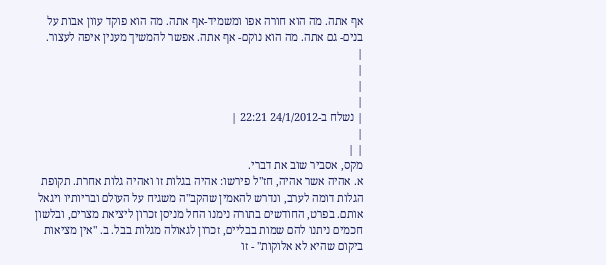אף אתה. מה הוא חורה אפו ומשמיד-אף אתה. מה הוא פוקד עוון אבות על בנים- גם אתה. מה הוא נוקם- אף אתה. אפשר להמשיך מענין איפה לעצור.
|
|
|
|
| נשלח ב-24/1/2012 22:21 |
|
| |
מקס, אסביר שוב את דברי.
א. אהיה אשר אהיה, חז"ל פירשו: אהיה בגלות זו ואהיה גלות אחרת. תקופת הגלות דומה לערב, ונדרש להאמין שהקב"ה משגיח על העולם ובריותיו ויגאל אותם. בפרט, החודשים בתורה נימנו החל מניסן זכרון ליציאת מצרים, ובלשון חכמים ניתנו להם שמות בבליים, זכרון לגאולה מגלות בבל. ב. "אין מציאות ביקום שהיא לא אלוקות" - זו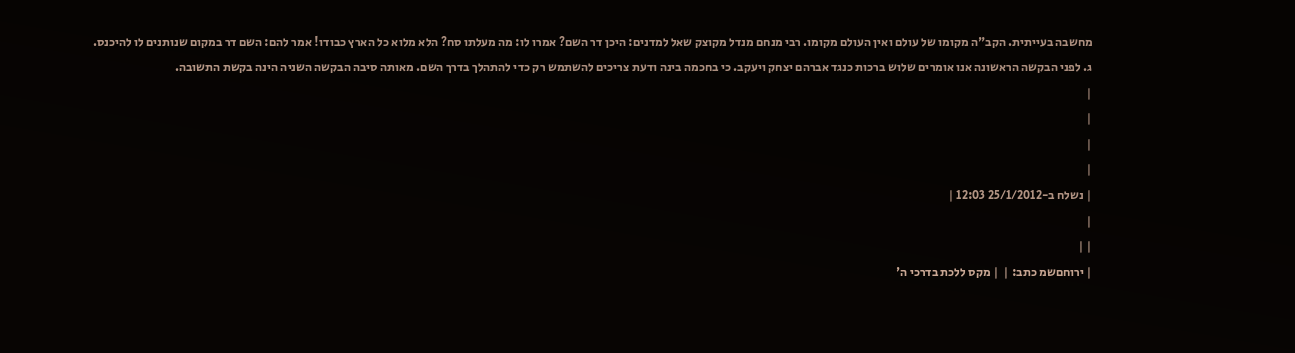מחשבה בעייתית. הקב"ה מקומו של עולם ואין העולם מקומו. רבי מנחם מנדל מקוצק שאל למדנים: היכן דר השם? אמרו לו: מה מעלתו סח? הלא מלוא כל הארץ כבודו! אמר להם: השם דר במקום שנותנים לו להיכנס.
ג. לפני הבקשה הראשונה אנו אומרים שלוש ברכות כנגד אברהם יצחק ויעקב. כי בחכמה בינה ודעת צריכים להשתמש רק כדי להתהלך בדרך השם. מאותה סיבה הבקשה השניה הינה בקשת התשובה.
|
|
|
|
| נשלח ב-25/1/2012 12:03 |
|
| |
| ירוחםשמ כתב: |  | מקס ללכת בדרכי ה'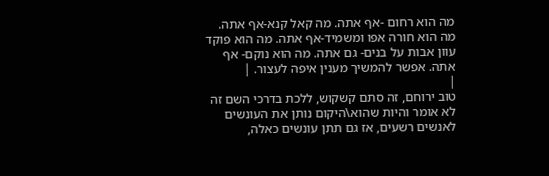מה הוא רחום -אף אתה. מה קאל קנא-אף אתה. מה הוא חורה אפו ומשמיד-אף אתה. מה הוא פוקד עוון אבות על בנים- גם אתה. מה הוא נוקם- אף אתה. אפשר להמשיך מענין איפה לעצור. |
|
טוב ירוחם, זה סתם קשקוש, ללכת בדרכי השם זה לא אומר והיות שהוא\היקום נותן את העונשים לאנשים רשעים, אז גם תתן עונשים כאלה,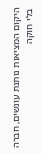היקום המציאות נותנת עונשים, חברה בלי חוקה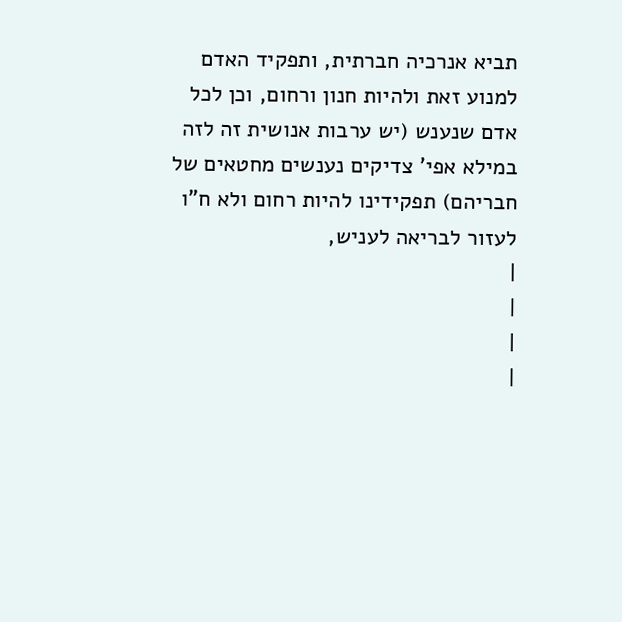תביא אנרכיה חברתית, ותפקיד האדם למנוע זאת ולהיות חנון ורחום, וכן לכל אדם שנענש (יש ערבות אנושית זה לזה במילא אפי' צדיקים נענשים מחטאים של חבריהם) תפקידינו להיות רחום ולא ח"ו לעזור לבריאה לעניש,
|
|
|
|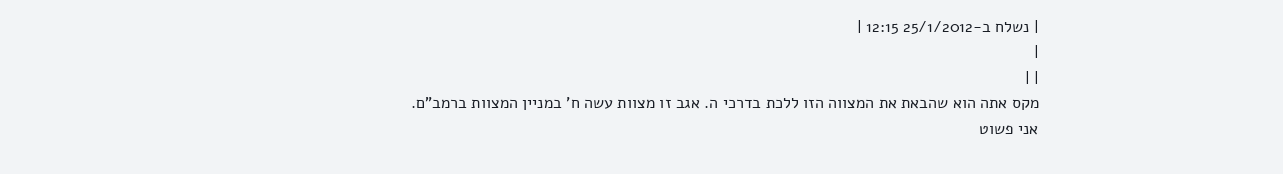| נשלח ב-25/1/2012 12:15 |
|
| |
מקס אתה הוא שהבאת את המצווה הזו ללכת בדרכי ה. אגב זו מצוות עשה ח' במניין המצוות ברמב"ם.
אני פשוט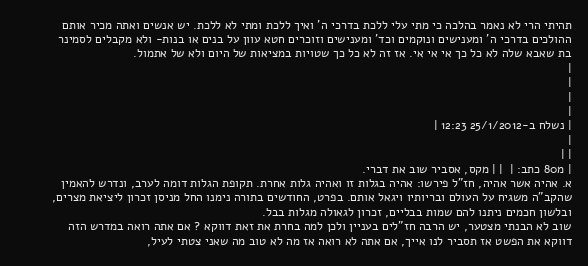תהיתי הרי לא נאמר בהלכה כי מתי עלי ללכת בדרכי ה' ואיך ללכת ומתי לא ללכת. יש אנשים ואתה מכיר אותם ההולכים בדרכי ה' ומענישים ונוקמים וכד' ומענישים וזוכרים חטא עוון על בנים או בנות- ולא מקבלים לסמינר בת שאבא שלה לא כל כך אי אי אי. אז זה לא כל כך שטויות במציאות של היום ולא של אתמול.
|
|
|
|
| נשלח ב-25/1/2012 12:23 |
|
| |
| מ80 כתב: |  | | מקס, אסביר שוב את דברי.
א. אהיה אשר אהיה, חז"ל פירשו: אהיה בגלות זו ואהיה גלות אחרת. תקופת הגלות דומה לערב, ונדרש להאמין שהקב"ה משגיח על העולם ובריותיו ויגאל אותם. בפרט, החודשים בתורה נימנו החל מניסן זכרון ליציאת מצרים, ובלשון חכמים ניתנו להם שמות בבליים, זכרון לגאולה מגלות בבל.
שוב לא הבנתי מצטער, יש הרבה חז"לים בעניין ולכן למה בחרת את זאת דווקא ? אם אתה רואה במדרש הזה דווקא את הפשט אז תסביר לנו אייך, אם אתה לא רואה אז מה לא טוב מה שאני צטתי לעיל,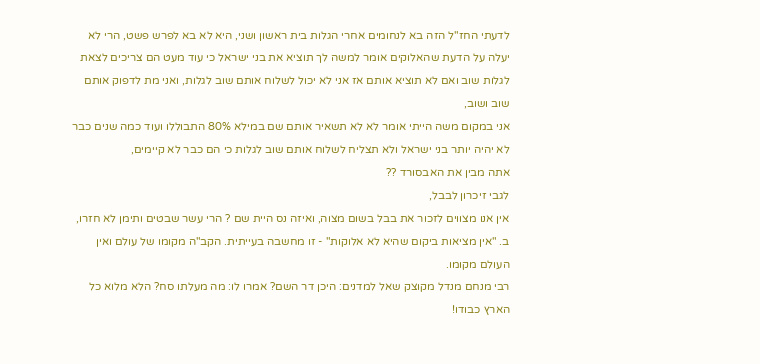לדעתי החז"ל הזה בא לנחומים אחרי הגלות בית ראשון ושני, היא לא בא לפרש פשט, הרי לא יעלה על הדעת שהאלוקים אומר למשה לך תוציא את בני ישראל כי עוד מעט הם צריכים לצאת לגלות שוב ואם לא תוציא אותם אז אני לא יכול לשלוח אותם שוב לגלות, ואני מת לדפוק אותם שוב ושוב,
אני במקום משה הייתי אומר לא לא תשאיר אותם שם במילא 80% התבוללו ועוד כמה שנים כבר לא יהיה יותר בני ישראל ולא תצליח לשלוח אותם שוב לגלות כי הם כבר לא קיימים,
אתה מבין את האבסורד ??
לגבי זיכרון לבבל,
אין אנו מצווים לזכור את בבל בשום מצוה, ואיזה נס היית שם ? הרי עשר שבטים ותימן לא חזרו,
ב. "אין מציאות ביקום שהיא לא אלוקות" - זו מחשבה בעייתית. הקב"ה מקומו של עולם ואין העולם מקומו.
רבי מנחם מנדל מקוצק שאל למדנים: היכן דר השם? אמרו לו: מה מעלתו סח? הלא מלוא כל הארץ כבודו!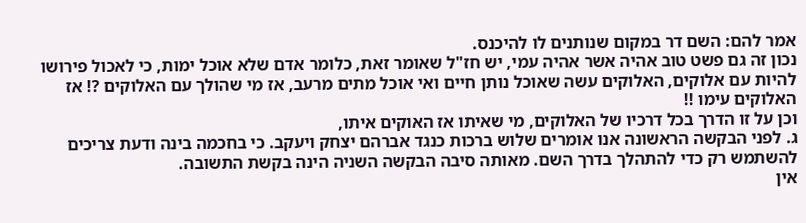אמר להם: השם דר במקום שנותנים לו להיכנס.
נכון זה גם פשט טוב אהיה אשר אהיה עמי, יש חז"ל שאומר זאת, כלומר אדם שלא אוכל ימות, כי לאכול פירושו להיות עם אלוקים, האלוקים עשה שאוכל נותן חיים ואי אוכל מתים מרעב, אז מי שהולך עם האלוקים ?! אז האלוקים עימו !!
וכן על זו הדרך בכל דרכיו של האלוקים, מי שאיתו אז האוקים איתו,
ג. לפני הבקשה הראשונה אנו אומרים שלוש ברכות כנגד אברהם יצחק ויעקב. כי בחכמה בינה ודעת צריכים להשתמש רק כדי להתהלך בדרך השם. מאותה סיבה הבקשה השניה הינה בקשת התשובה.
אין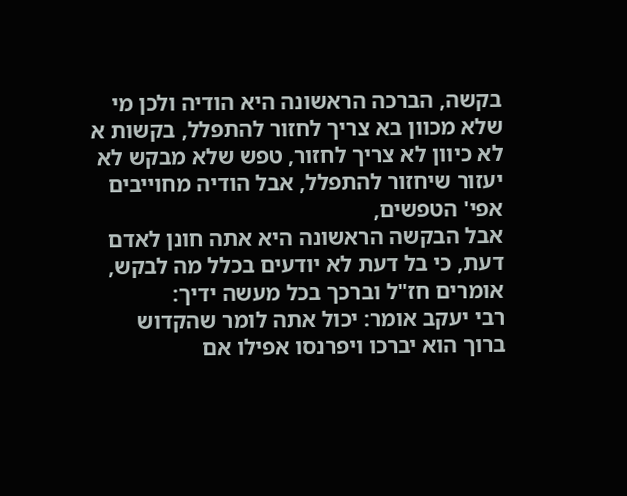בקשה, הברכה הראשונה היא הודיה ולכן מי שלא מכוון בא צריך לחזור להתפלל, בקשות א לא כיוון לא צריך לחזור, טפש שלא מבקש לא יעזור שיחזור להתפלל, אבל הודיה מחוייבים אפי' הטפשים,
אבל הבקשה הראשונה היא אתה חונן לאדם דעת, כי בל דעת לא יודעים בכלל מה לבקש,
אומרים חז"ל וברכך בכל מעשה ידיך:
רבי יעקב אומר: יכול אתה לומר שהקדוש ברוך הוא יברכו ויפרנסו אפילו אם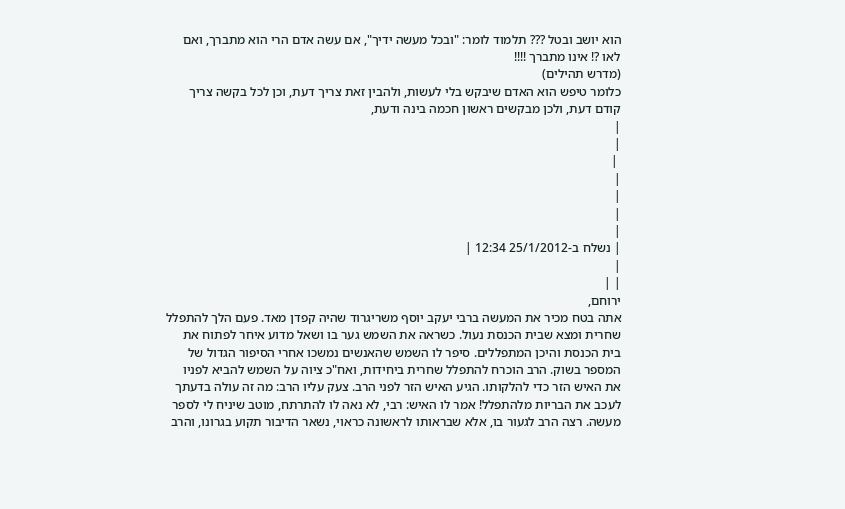הוא יושב ובטל ??? תלמוד לומר: "ובכל מעשה ידיך", אם עשה אדם הרי הוא מתברך, ואם לאו ?! אינו מתברך !!!!
(מדרש תהילים)
כלומר טיפש הוא האדם שיבקש בלי לעשות, ולהבין זאת צריך דעת, וכן לכל בקשה צריך קודם דעת, ולכן מבקשים ראשון חכמה בינה ודעת,
|
|
 |
|
|
|
|
| נשלח ב-25/1/2012 12:34 |
|
| |
ירוחם,
אתה בטח מכיר את המעשה ברבי יעקב יוסף משריגרוד שהיה קפדן מאד. פעם הלך להתפלל שחרית ומצא שבית הכנסת נעול. כשראה את השמש גער בו ושאל מדוע איחר לפתוח את בית הכנסת והיכן המתפללים. סיפר לו השמש שהאנשים נמשכו אחרי הסיפור הגדול של המספר בשוק. הרב הוכרח להתפלל שחרית ביחידות, ואח"כ ציוה על השמש להביא לפניו את האיש הזר כדי להלקותו. הגיע האיש הזר לפני הרב. צעק עליו הרב: מה זה עולה בדעתך לעכב את הבריות מלהתפלל! אמר לו האיש: רבי, לא נאה לו להתרתח, מוטב שיניח לי לספר מעשה. רצה הרב לגעור בו, אלא שבראותו לראשונה כראוי, נשאר הדיבור תקוע בגרונו, והרב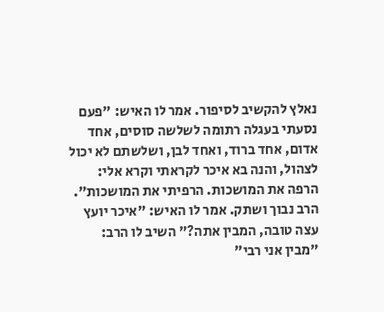נאלץ להקשיב לסיפור. אמר לו האיש: "פעם נסעתי בעגלה רתומה לשלשה סוסים, אחד אדום, אחד ברוד, ואחד לבן, ושלשתם לא יכול לצהול, והנה בא איכר לקראתי וקרא אלי: הרפה את המושכות. הרפיתי את המושכות". הרב נבוך ושתק. אמר לו האיש: "איכר יועץ עצה טובה, המבין אתה?" השיב לו הרב: "מבין אני רבי"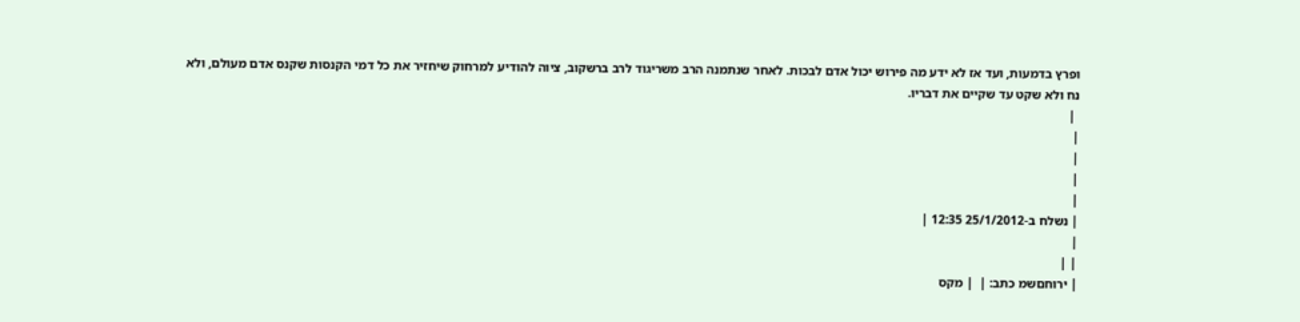ופרץ בדמעות, ועד אז לא ידע מה פירוש יכול אדם לבכות. לאחר שנתמנה הרב משריגוד לרב ברשקוב, ציוה להודיע למרחוק שיחזיר את כל דמי הקנסות שקנס אדם מעולם, ולא נח ולא שקט עד שקיים את דבריו.
 |
|
|
|
|
| נשלח ב-25/1/2012 12:35 |
|
| |
| ירוחםשמ כתב: |  | מקס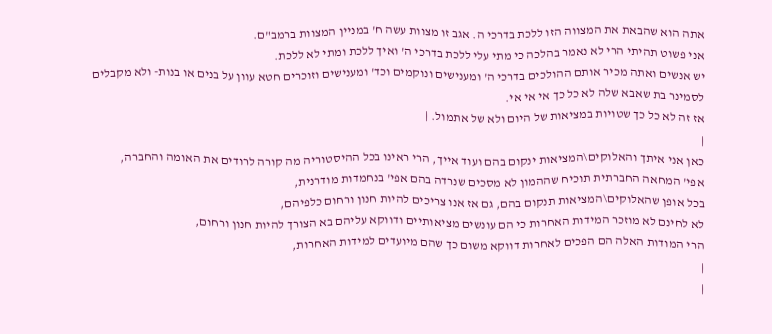אתה הוא שהבאת את המצווה הזו ללכת בדרכי ה. אגב זו מצוות עשה ח' במניין המצוות ברמב"ם.
אני פשוט תהיתי הרי לא נאמר בהלכה כי מתי עלי ללכת בדרכי ה' ואיך ללכת ומתי לא ללכת.
יש אנשים ואתה מכיר אותם ההולכים בדרכי ה' ומענישים ונוקמים וכד' ומענישים וזוכרים חטא עוון על בנים או בנות- ולא מקבלים לסמינר בת שאבא שלה לא כל כך אי אי אי.
אז זה לא כל כך שטויות במציאות של היום ולא של אתמול. |
|
כאן אני איתך והאלוקים\המציאות ינקום בהם ועוד אייך, הרי ראינו בכל ההיסטוריה מה קורה לרודים את האומה והחברה,
אפי' המחאה החברתית תוכיח שההמון לא מסכים שנרדה בהם אפי' בנחמדות מודרנית,
בכל אופן שהאלוקים\המציאות תנקום בהם, גם אז אנו צריכים להיות חנון ורחום כלפיהם,
לא לחינם לא מוזכר המידות האחרות כי הם עונשים מציאותיים ודווקא עליהם בא הצורך להיות חנון ורחום,
הרי המודות האלה הם הפכים לאחרות דווקא משום כך שהם מיועדים למידות האחרות,
|
|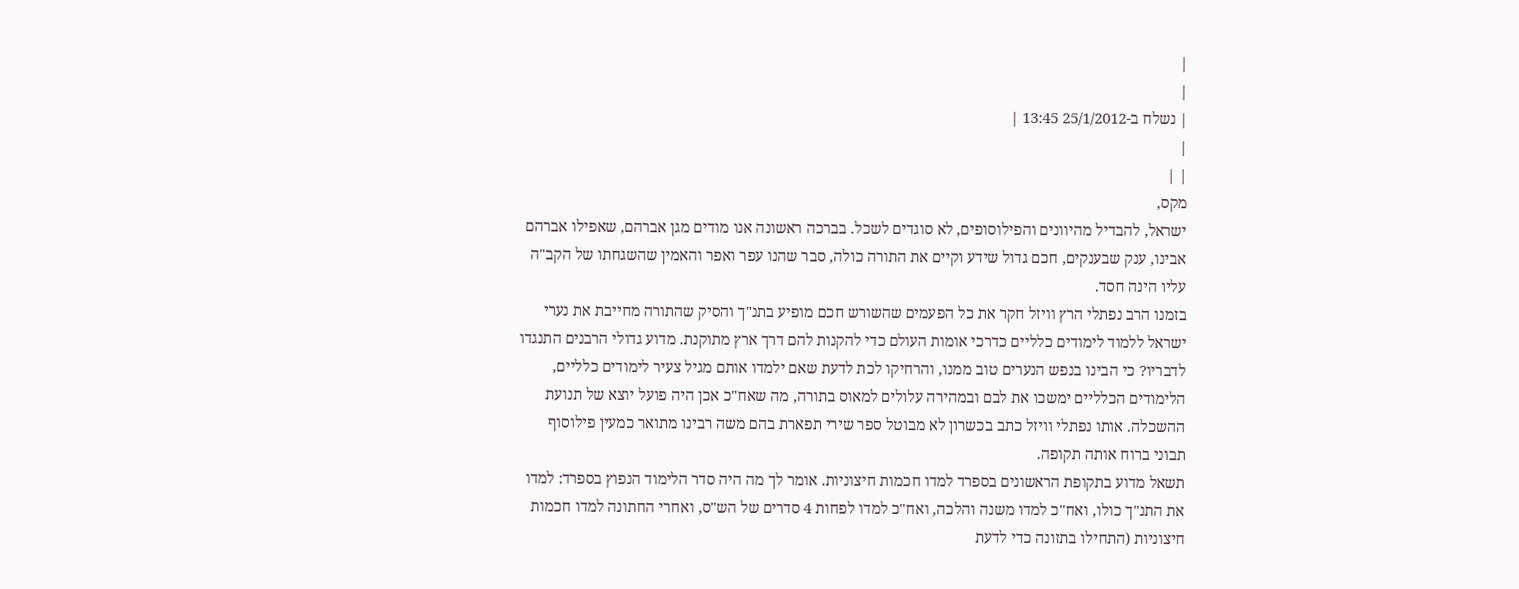|
|
| נשלח ב-25/1/2012 13:45 |
|
| |
מקס,
ישראל, להבדיל מהיוונים והפילוסופים, לא סוגדים לשכל. בברכה ראשונה אנו מודים מגן אברהם, שאפילו אברהם אבינו, ענק שבענקים, חכם גדול שידע וקיים את התורה כולה, סבר שהנו עפר ואפר והאמין שהשגחתו של הקב"ה עליו הינה חסד.
בזמנו הרב נפתלי הרץ וויזל חקר את כל הפעמים שהשורש חכם מופיע בתנ"ך והסיק שהתורה מחייבת את נערי ישראל ללמוד לימודים כלליים כדרכי אומות העולם כדי להקנות להם דרך ארץ מתוקנת. מדוע גדולי הרבנים התנגדו לדבריו? כי הבינו בנפש הנערים טוב ממנו, והרחיקו לכת לדעת שאם ילמדו אותם מגיל צעיר לימודים כלליים, הלימודים הכלליים ימשכו את לבם ובמהירה עלולים למאוס בתורה, מה שאח"כ אכן היה פועל יוצא של תנועת ההשכלה. אותו נפתלי וויזל כתב בכשרון לא מבוטל ספר שירי תפארת בהם משה רבינו מתואר כמעין פילוסוף תבוני ברוח אותה תקופה.
תשאל מדוע בתקופת הראשונים בספרד למדו חכמות חיצוניות. אומר לך מה היה סדר הלימוד הנפוץ בספרד: למדו את התנ"ך כולו, ואח"כ למדו משנה והלכה, ואח"כ למדו לפחות 4 סדרים של הש"ס, ואחרי החתונה למדו חכמות חיצוניות (התחילו בתזונה כדי לדעת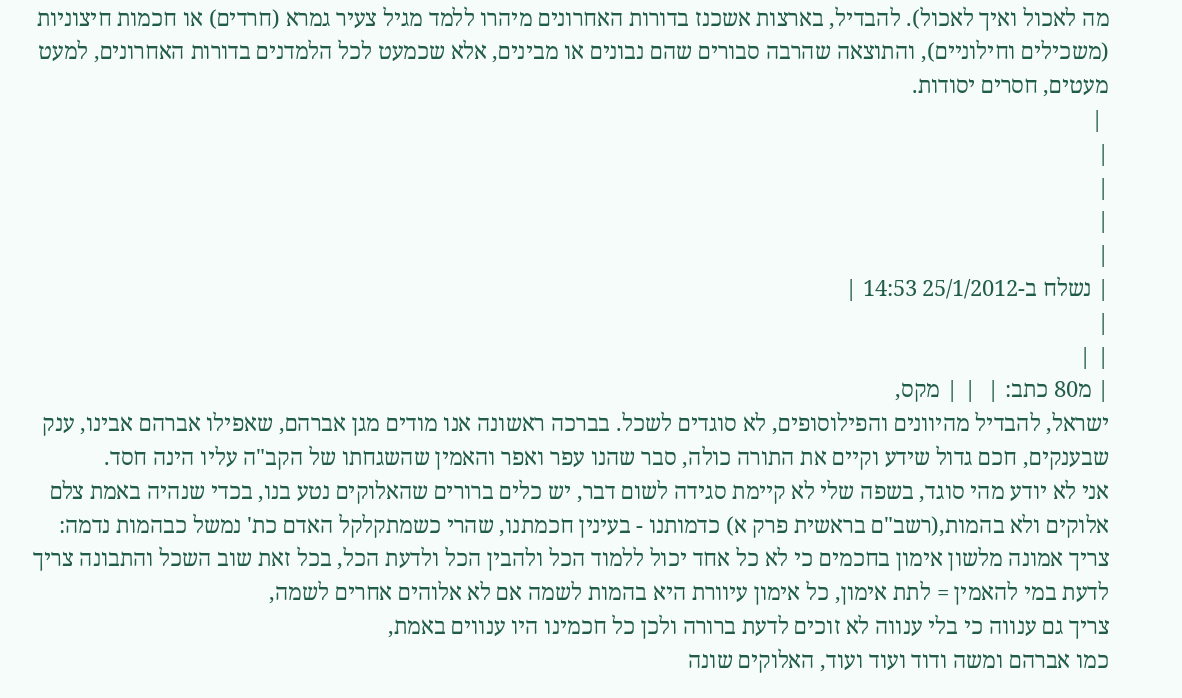מה לאכול ואיך לאכול). להבדיל, בארצות אשכנז בדורות האחרונים מיהרו ללמד מגיל צעיר גמרא (חרדים) או חכמות חיצוניות (משכילים וחילוניים), והתוצאה שהרבה סבורים שהם נבונים או מבינים, אלא שכמעט לכל הלמדנים בדורות האחרונים, למעט מעטים, חסרים יסודות.
 |
|
|
|
|
| נשלח ב-25/1/2012 14:53 |
|
| |
| מ80 כתב: |  | | מקס,
ישראל, להבדיל מהיוונים והפילוסופים, לא סוגדים לשכל. בברכה ראשונה אנו מודים מגן אברהם, שאפילו אברהם אבינו, ענק שבענקים, חכם גדול שידע וקיים את התורה כולה, סבר שהנו עפר ואפר והאמין שהשגחתו של הקב"ה עליו הינה חסד.
אני לא יודע מהי סוגד, בשפה שלי לא קיימת סגידה לשום דבר, יש כלים ברורים שהאלוקים נטע בנו, בכדי שנהיה באמת צלם אלוקים ולא בהמות,(רשב"ם בראשית פרק א) כדמותנו - בעינין חכמתנו, שהרי כשמתקלקל האדם כת' נמשל כבהמות נדמה:
צריך אמונה מלשון אימון בחכמים כי לא כל אחד יכול ללמוד הכל ולהבין הכל ולדעת הכל, בכל זאת שוב השכל והתבונה צריך לדעת במי להאמין = לתת אימון, כל אימון עיוורת היא בהמות לשמה אם לא אלוהים אחרים לשמה,
צריך גם ענווה כי בלי ענווה לא זוכים לדעת ברורה ולכן כל חכמינו היו ענווים באמת,
כמו אברהם ומשה ודוד ועוד ועוד, האלוקים שונה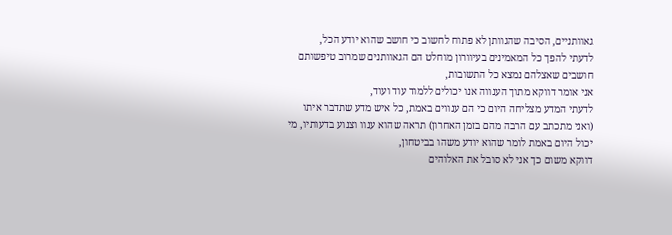גאוותניים, הסיבה שהגוותן לא פתוח לחשוב כי חושב שהוא יודע הכל,
לדעתי להפך כל המאמינים בעיוורון מוחלט הם הגאוותנים שמרוב טיפשותם חושבים שאצלהם נמצא כל התשובות,
אני אומר דווקא מתוך הענווה אנו יכולים ללמוד עוד ועוד,
לדעתי המדע מצליחה היום כי הם ענווים באמת, כל איש מדע שתדבר איתו (ואני מתכתב עם הרבה מהם בזמן האחרון) תראה שהוא ענוו וצנוע בדעותיו, מי יכול היום באמת לומר שהוא יודע משהו בביטחון,
דווקא משום כך אני לא סובל את האלוהים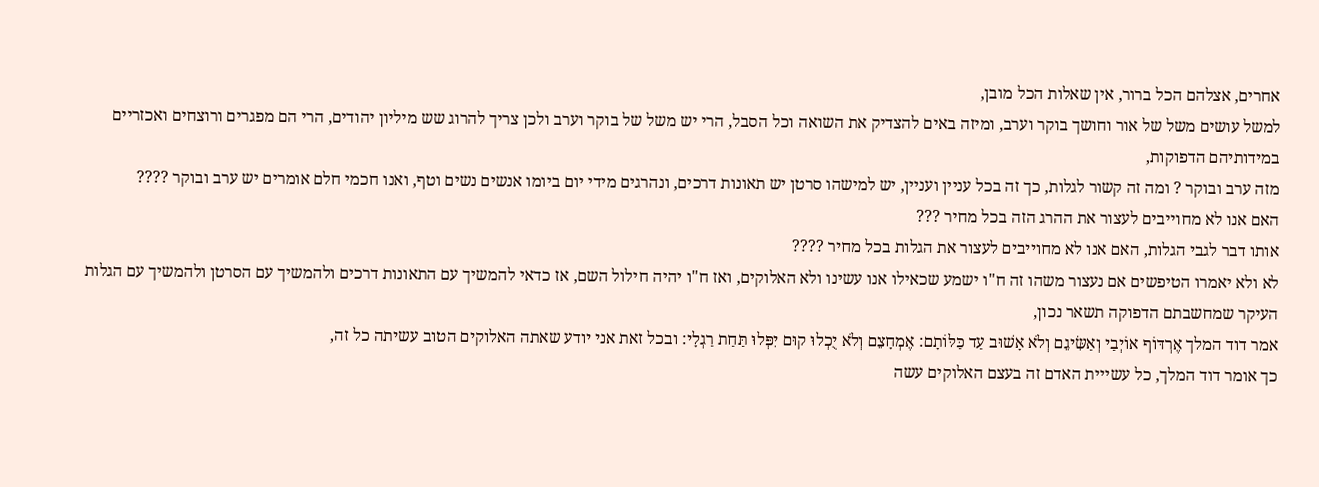אחרים, אצלהם הכל ברור, אין שאלות הכל מובן,
למשל עושים משל של אור וחושך בוקר וערב, ומיזה באים להצדיק את השואה וכל הסבל, הרי יש משל של בוקר וערב ולכן צריך להרוג שש מיליון יהודים, הרי הם מפגרים ורוצחים ואכזריים במידותיהם הדפוקות,
מזה ערב ובוקר ? ומה זה קשור לגלות, כך זה בכל עניין ועניין, יש למישהו סרטן יש תאונות דרכים, ונהרגים מידי יום ביומו אנשים נשים וטף, ואנו חכמי חלם אומרים יש ערב ובוקר ????
האם אנו לא מחוייבים לעצור את ההרג הזה בכל מחיר ???
אותו דבר לגבי הגלות, האם אנו לא מחוייבים לעצור את הגלות בכל מחיר ????
לא ולא יאמרו הטיפשים אם נעצור משהו זה ח"ו ישמע שכאילו אנו עשינו ולא האלוקים, ואז ח"ו יהיה חילול השם, אז כדאי להמשיך עם התאונות דרכים ולהמשיך עם הסרטן ולהמשיך עם הגלות העיקר שמחשבתם הדפוקה תשאר נכון,
אמר דוד המלך אֶרְדּוֹף אוֹיְבַי וְאַשִּׂיגֵם וְלֹא אָשׁוּב עַד כַּלּוֹתָם: אֶמְחָצֵם וְלֹא יֻכְלוּ קוּם יִפְּלוּ תַּחַת רַגְלָי: ובכל זאת אני יודע שאתה האלוקים הטוב עשיתה כל זה,
כך אומר דוד המלך, כל עשייית האדם זה בעצם האלוקים עשה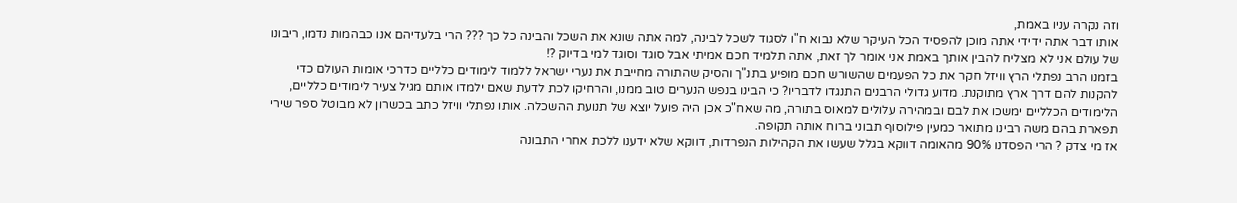וזה נקרה עניו באמת,
אותו דבר אתה ידידי אתה מוכן להפסיד הכל העיקר שלא נבוא ח"ו לסגוד לשכל לבינה, למה אתה שונא את השכל והבינה כל כך ??? הרי בלעדיהם אנו כבהמות נדמו, ריבונו של עולם אני לא מצליח להבין אותך באמת אני אומר לך זאת, אתה תלמיד חכם אמיתי אבל סוגד וסוגד למי בדיוק ?!
בזמנו הרב נפתלי הרץ וויזל חקר את כל הפעמים שהשורש חכם מופיע בתנ"ך והסיק שהתורה מחייבת את נערי ישראל ללמוד לימודים כלליים כדרכי אומות העולם כדי להקנות להם דרך ארץ מתוקנת. מדוע גדולי הרבנים התנגדו לדבריו? כי הבינו בנפש הנערים טוב ממנו, והרחיקו לכת לדעת שאם ילמדו אותם מגיל צעיר לימודים כלליים, הלימודים הכלליים ימשכו את לבם ובמהירה עלולים למאוס בתורה, מה שאח"כ אכן היה פועל יוצא של תנועת ההשכלה. אותו נפתלי וויזל כתב בכשרון לא מבוטל ספר שירי תפארת בהם משה רבינו מתואר כמעין פילוסוף תבוני ברוח אותה תקופה.
אז מי צדק ? הרי הפסדנו 90% מהאומה דווקא בגלל שעשו את הקהילות הנפרדות, דווקא שלא ידענו ללכת אחרי התבונה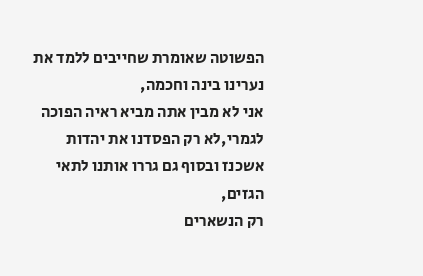הפשוטה שאומרת שחייבים ללמד את נערינו בינה וחכמה,
אני לא מבין אתה מביא ראיה הפוכה לגמרי,לא רק הפסדנו את יהדות אשכנז ובסוף גם גררו אותנו לתאי הגזים,
רק הנשארים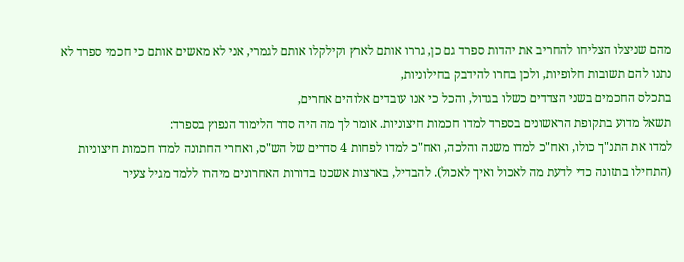מהם שניצלו הצליחו להחריב את יהדות ספרד גם כן, גררו אותם לארץ וקילקלו אותם לגמרי, אני לא מאשים אותם כי חכמי ספרד לא נתנו להם תשובות חלופיות, ולכן בחרו להידבק בחילוניות,
בתכלס החכמים בשני הצדדים כשלו בגדול, והכל כי אנו עובדים אלוהים אחרים,
תשאל מדוע בתקופת הראשונים בספרד למדו חכמות חיצוניות. אומר לך מה היה סדר הלימוד הנפוץ בספרד:
למדו את התנ"ך כולו, ואח"כ למדו משנה והלכה, ואח"כ למדו לפחות 4 סדרים של הש"ס, ואחרי החתונה למדו חכמות חיצוניות (התחילו בתזונה כדי לדעת מה לאכול ואיך לאכול). להבדיל, בארצות אשכנז בדורות האחרונים מיהרו ללמד מגיל צעיר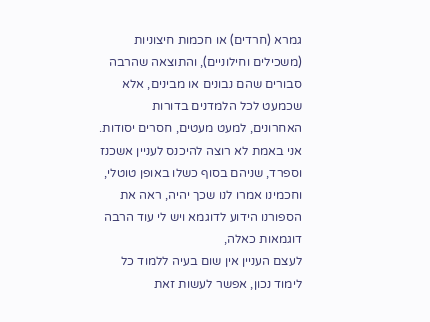גמרא (חרדים) או חכמות חיצוניות (משכילים וחילוניים), והתוצאה שהרבה סבורים שהם נבונים או מבינים, אלא שכמעט לכל הלמדנים בדורות האחרונים, למעט מעטים, חסרים יסודות.
אני באמת לא רוצה להיכנס לעניין אשכנז וספרד, שניהם בסוף כשלו באופן טוטלי,
וחכמינו אמרו לנו שכך יהיה, ראה את הספורנו הידוע לדוגמא ויש לי עוד הרבה דוגמאות כאלה,
לעצם העניין אין שום בעיה ללמוד כל לימוד נכון, אפשר לעשות זאת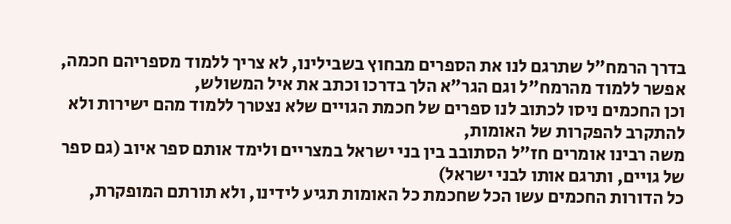בדרך הרמח"ל שתרגם לנו את הספרים מבחוץ בשבילינו, לא צריך ללמוד מספריהם חכמה, אפשר ללמוד מהרמח"ל וגם הגר"א הלך בדרכו וכתב את איל המשולש,
וכן החכמים ניסו לכתוב לנו ספרים של חכמת הגויים שלא נצטרך ללמוד מהם ישירות ולא להתקרב להפקרות של האומות,
משה רבינו אומרים חז"ל הסתובב בין בני ישראל במצריים ולימד אותם ספר איוב (גם ספר של גויים, ותרגם אותו לבני ישראל)
כל הדורות החכמים עשו הכל שחכמת כל האומות תגיע לידינו, ולא תורתם המופקרת,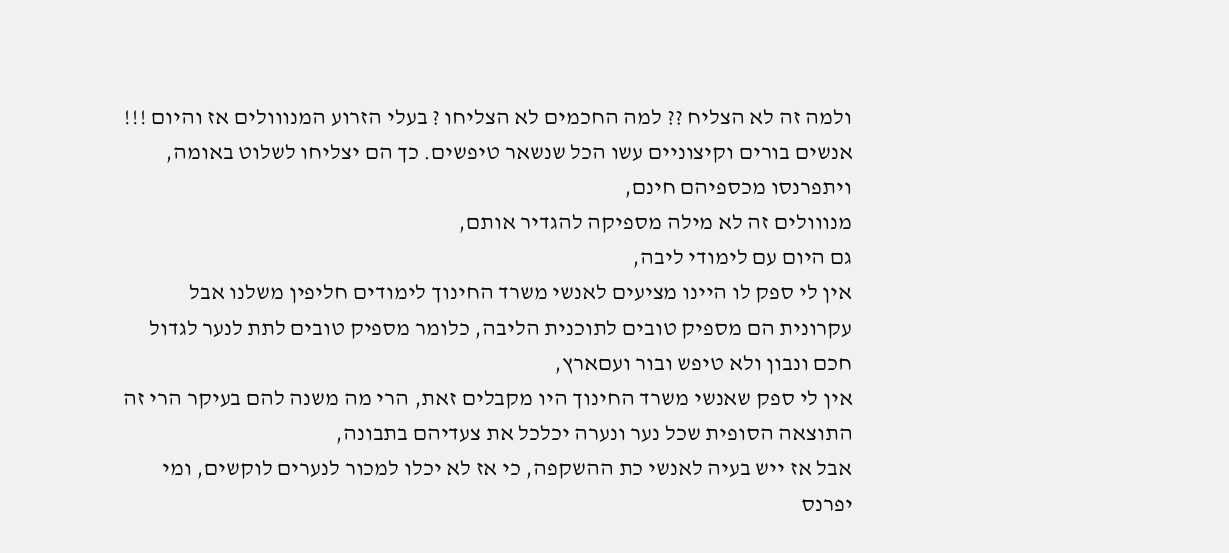ולמה זה לא הצליח ?? למה החכמים לא הצליחו ? בעלי הזרוע המנווולים אז והיום !!!
אנשים בורים וקיצוניים עשו הכל שנשאר טיפשים. כך הם יצליחו לשלוט באומה, ויתפרנסו מכספיהם חינם,
מנווולים זה לא מילה מספיקה להגדיר אותם,
גם היום עם לימודי ליבה,
אין לי ספק לו היינו מציעים לאנשי משרד החינוך לימודים חליפין משלנו אבל עקרונית הם מספיק טובים לתוכנית הליבה, כלומר מספיק טובים לתת לנער לגדול חכם ונבון ולא טיפש ובור ועםארץ,
אין לי ספק שאנשי משרד החינוך היו מקבלים זאת, הרי מה משנה להם בעיקר הרי זה התוצאה הסופית שכל נער ונערה יכלכל את צעדיהם בתבונה,
אבל אז ייש בעיה לאנשי כת ההשקפה, כי אז לא יכלו למכור לנערים לוקשים, ומי יפרנס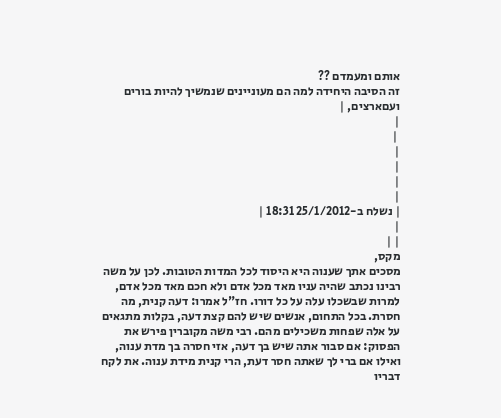אותם ומעמדם ??
זה הסיבה היחידה למה הם מעוניינים שנמשיך להיות בורים ועםארצים, |
|
 |
|
|
|
|
| נשלח ב-25/1/2012 18:31 |
|
| |
מקס,
מסכים אתך שענוה היא היסוד לכל המדות הטובות. לכן על משה רבינו נכתב שהיה עניו מאד מכל אדם ולא חכם מאד מכל אדם, למרות שבשכלו עלה על כל דורו. חז"ל אמרו: דעה קנית, מה חסרת. בכל התחום, אנשים שיש להם קצת דעה, בקלות מתגאים על אלה שפחות משכילים מהם. רבי משה מקוברין פירש את הפסוק: אם סבור אתה שיש בך דעה, אזי חסרה בך מדת ענוה, ואילו אם ברי לך שאתה חסר דעת, הרי קנית מידת ענוה. את לקח דבריו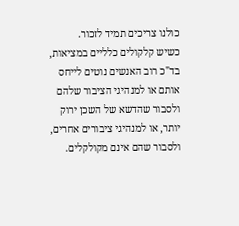כולנו צריכים תמיד לזכור.
כשיש קלקולים כלליים במציאות, בד"כ רוב האנשים נוטים לייחס אותם או למנהיגי הציבור שלהם ולסבור שהדשא של השכן ירוק יותר, או למנהיגי ציבורים אחרים, ולסבור שהם אינם מקולקלים.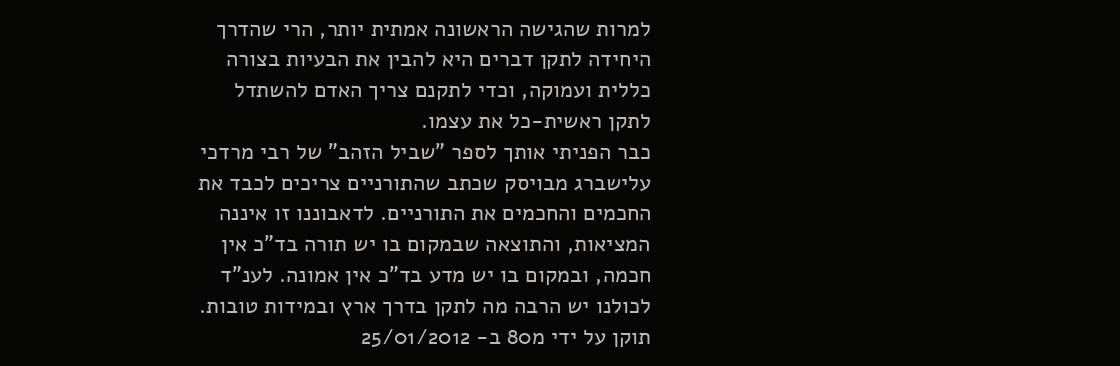למרות שהגישה הראשונה אמתית יותר, הרי שהדרך היחידה לתקן דברים היא להבין את הבעיות בצורה כללית ועמוקה, וכדי לתקנם צריך האדם להשתדל לתקן ראשית-כל את עצמו.
כבר הפניתי אותך לספר "שביל הזהב" של רבי מרדכי עלישברג מבויסק שכתב שהתורניים צריכים לכבד את החכמים והחכמים את התורניים. לדאבוננו זו איננה המציאות, והתוצאה שבמקום בו יש תורה בד"כ אין חכמה, ובמקום בו יש מדע בד"כ אין אמונה. לענ"ד לכולנו יש הרבה מה לתקן בדרך ארץ ובמידות טובות.
תוקן על ידי מ80 ב- 25/01/2012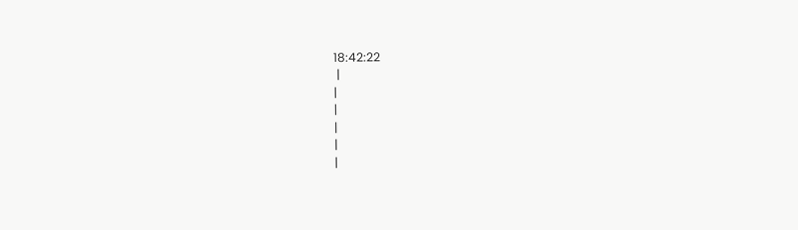18:42:22
 |
|
|
|
|
|